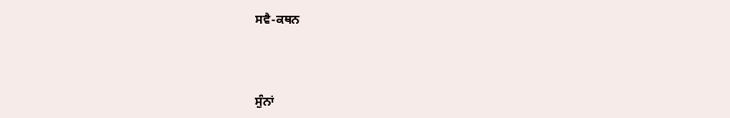ਸਵੈ-ਕਥਨ



ਸੁੰਨਾਂ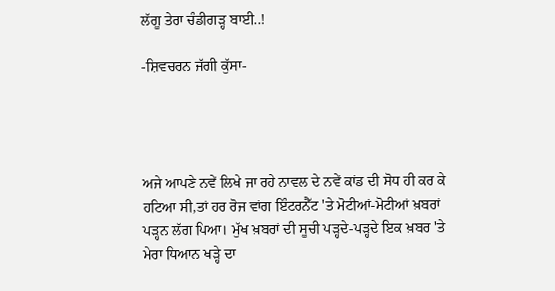ਲੱਗੂ ਤੇਰਾ ਚੰਡੀਗੜ੍ਹ ਬਾਈ..!

-ਸ਼ਿਵਚਰਨ ਜੱਗੀ ਕੁੱਸਾ-




ਅਜੇ ਆਪਣੇ ਨਵੇਂ ਲਿਖੇ ਜਾ ਰਹੇ ਨਾਵਲ ਦੇ ਨਵੇਂ ਕਾਂਡ ਦੀ ਸੋਧ ਹੀ ਕਰ ਕੇ ਹਟਿਆ ਸੀ,ਤਾਂ ਹਰ ਰੋਜ ਵਾਂਗ ਇੰਟਰਨੈੱਟ 'ਤੇ ਮੋਟੀਆਂ-ਮੋਟੀਆਂ ਖ਼ਬਰਾਂ ਪੜ੍ਹਨ ਲੱਗ ਪਿਆ। ਮੁੱਖ ਖ਼ਬਰਾਂ ਦੀ ਸੂਚੀ ਪੜ੍ਹਦੇ-ਪੜ੍ਹਦੇ ਇਕ ਖ਼ਬਰ 'ਤੇ ਮੇਰਾ ਧਿਆਨ ਖੜ੍ਹੇ ਦਾ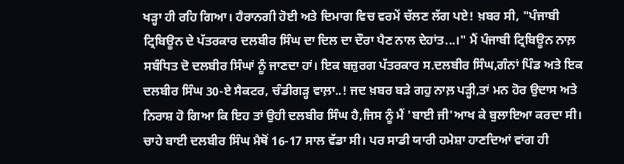ਖੜ੍ਹਾ ਹੀ ਰਹਿ ਗਿਆ। ਹੈਰਾਨਗੀ ਹੋਈ ਅਤੇ ਦਿਮਾਗ ਵਿਚ ਵਰਮੇਂ ਚੱਲਣ ਲੱਗ ਪਏ! ਖ਼ਬਰ ਸੀ, "ਪੰਜਾਬੀ ਟ੍ਰਿਬਿਊਨ ਦੇ ਪੱਤਰਕਾਰ ਦਲਬੀਰ ਸਿੰਘ ਦਾ ਦਿਲ ਦਾ ਦੌਰਾ ਪੈਣ ਨਾਲ ਦੇਹਾਂਤ...।" ਮੈਂ ਪੰਜਾਬੀ ਟ੍ਰਿਬਿਊਨ ਨਾਲ਼ ਸਬੰਧਿਤ ਦੋ ਦਲਬੀਰ ਸਿੰਘਾਂ ਨੂੰ ਜਾਣਦਾ ਹਾਂ। ਇਕ ਬਜ਼ੁਰਗ ਪੱਤਰਕਾਰ ਸ.ਦਲਬੀਰ ਸਿੰਘ,ਗੰਨਾਂ ਪਿੰਡ ਅਤੇ ਇਕ ਦਲਬੀਰ ਸਿੰਘ 30-ਏ ਸੈਕਟਰ, ਚੰਡੀਗੜ੍ਹ ਵਾਲ਼ਾ..! ਜਦ ਖ਼ਬਰ ਬੜੇ ਗਹੁ ਨਾਲ਼ ਪੜ੍ਹੀ,ਤਾਂ ਮਨ ਹੋਰ ਉਦਾਸ ਅਤੇ ਨਿਰਾਸ਼ ਹੋ ਗਿਆ ਕਿ ਇਹ ਤਾਂ ਉਹੀ ਦਲਬੀਰ ਸਿੰਘ ਹੈ,ਜਿਸ ਨੂੰ ਮੈਂ 'ਬਾਈ ਜੀ'ਆਖ ਕੇ ਬੁਲਾਇਆ ਕਰਦਾ ਸੀ। ਚਾਹੇ ਬਾਈ ਦਲਬੀਰ ਸਿੰਘ ਮੈਥੋਂ 16-17 ਸਾਲ ਵੱਡਾ ਸੀ। ਪਰ ਸਾਡੀ ਯਾਰੀ ਹਮੇਸ਼ਾ ਹਾਣਦਿਆਂ ਵਾਂਗ ਹੀ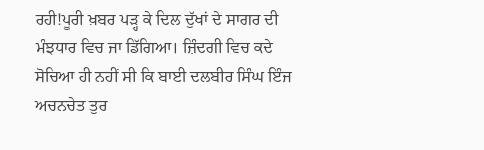ਰਹੀ!ਪੂਰੀ ਖ਼ਬਰ ਪੜ੍ਹ ਕੇ ਦਿਲ ਦੁੱਖਾਂ ਦੇ ਸਾਗਰ ਦੀ ਮੰਝਧਾਰ ਵਿਚ ਜਾ ਡਿੱਗਿਆ। ਜ਼ਿੰਦਗੀ ਵਿਚ ਕਦੇ ਸੋਚਿਆ ਹੀ ਨਹੀਂ ਸੀ ਕਿ ਬਾਈ ਦਲਬੀਰ ਸਿੰਘ ਇੰਜ ਅਚਨਚੇਤ ਤੁਰ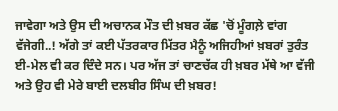ਜਾਵੇਗਾ ਅਤੇ ਉਸ ਦੀ ਅਚਾਨਕ ਮੌਤ ਦੀ ਖ਼ਬਰ ਕੱਛ 'ਚੋਂ ਮੂੰਗਲ਼ੇ ਵਾਂਗ ਵੱਜੇਗੀ..! ਅੱਗੇ ਤਾਂ ਕਈ ਪੱਤਰਕਾਰ ਮਿੱਤਰ ਮੈਨੂੰ ਅਜਿਹੀਆਂ ਖ਼ਬਰਾਂ ਤੁਰੰਤ ਈ-ਮੇਲ ਵੀ ਕਰ ਦਿੰਦੇ ਸਨ। ਪਰ ਅੱਜ ਤਾਂ ਚਾਣਚੱਕ ਹੀ ਖ਼ਬਰ ਮੱਥੇ ਆ ਵੱਜੀ ਅਤੇ ਉਹ ਵੀ ਮੇਰੇ ਬਾਈ ਦਲਬੀਰ ਸਿੰਘ ਦੀ ਖ਼ਬਰ!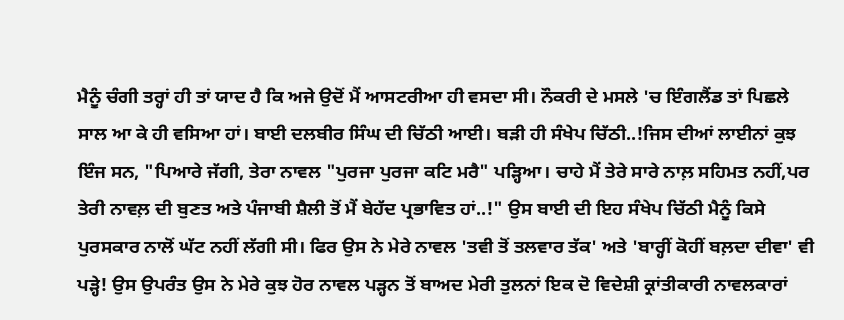ਮੈਨੂੰ ਚੰਗੀ ਤਰ੍ਹਾਂ ਹੀ ਤਾਂ ਯਾਦ ਹੈ ਕਿ ਅਜੇ ਉਦੋਂ ਮੈਂ ਆਸਟਰੀਆ ਹੀ ਵਸਦਾ ਸੀ। ਨੌਕਰੀ ਦੇ ਮਸਲੇ 'ਚ ਇੰਗਲੈਂਡ ਤਾਂ ਪਿਛਲੇ ਸਾਲ ਆ ਕੇ ਹੀ ਵਸਿਆ ਹਾਂ। ਬਾਈ ਦਲਬੀਰ ਸਿੰਘ ਦੀ ਚਿੱਠੀ ਆਈ। ਬੜੀ ਹੀ ਸੰਖੇਪ ਚਿੱਠੀ..!ਜਿਸ ਦੀਆਂ ਲਾਈਨਾਂ ਕੁਝ ਇੰਜ ਸਨ, "ਪਿਆਰੇ ਜੱਗੀ, ਤੇਰਾ ਨਾਵਲ "ਪੁਰਜਾ ਪੁਰਜਾ ਕਟਿ ਮਰੈ" ਪੜ੍ਹਿਆ। ਚਾਹੇ ਮੈਂ ਤੇਰੇ ਸਾਰੇ ਨਾਲ਼ ਸਹਿਮਤ ਨਹੀਂ,ਪਰ ਤੇਰੀ ਨਾਵਲ਼ ਦੀ ਬੁਣਤ ਅਤੇ ਪੰਜਾਬੀ ਸ਼ੈਲੀ ਤੋਂ ਮੈਂ ਬੇਹੱਦ ਪ੍ਰਭਾਵਿਤ ਹਾਂ..!" ਉਸ ਬਾਈ ਦੀ ਇਹ ਸੰਖੇਪ ਚਿੱਠੀ ਮੈਨੂੰ ਕਿਸੇ ਪੁਰਸਕਾਰ ਨਾਲੋਂ ਘੱਟ ਨਹੀਂ ਲੱਗੀ ਸੀ। ਫਿਰ ਉਸ ਨੇ ਮੇਰੇ ਨਾਵਲ 'ਤਵੀ ਤੋਂ ਤਲਵਾਰ ਤੱਕ' ਅਤੇ 'ਬਾਰ੍ਹੀਂ ਕੋਹੀਂ ਬਲ਼ਦਾ ਦੀਵਾ' ਵੀ ਪੜ੍ਹੇ! ਉਸ ਉਪਰੰਤ ਉਸ ਨੇ ਮੇਰੇ ਕੁਝ ਹੋਰ ਨਾਵਲ ਪੜ੍ਹਨ ਤੋਂ ਬਾਅਦ ਮੇਰੀ ਤੁਲਨਾਂ ਇਕ ਦੋ ਵਿਦੇਸ਼ੀ ਕ੍ਰਾਂਤੀਕਾਰੀ ਨਾਵਲਕਾਰਾਂ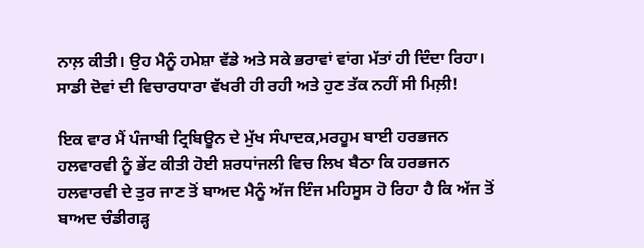ਨਾਲ਼ ਕੀਤੀ। ਉਹ ਮੈਨੂੰ ਹਮੇਸ਼ਾ ਵੱਡੇ ਅਤੇ ਸਕੇ ਭਰਾਵਾਂ ਵਾਂਗ ਮੱਤਾਂ ਹੀ ਦਿੰਦਾ ਰਿਹਾ। ਸਾਡੀ ਦੋਵਾਂ ਦੀ ਵਿਚਾਰਧਾਰਾ ਵੱਖਰੀ ਹੀ ਰਹੀ ਅਤੇ ਹੁਣ ਤੱਕ ਨਹੀਂ ਸੀ ਮਿਲ਼ੀ!

ਇਕ ਵਾਰ ਮੈਂ ਪੰਜਾਬੀ ਟ੍ਰਿਬਿਊਨ ਦੇ ਮੁੱਖ ਸੰਪਾਦਕ,ਮਰਹੂਮ ਬਾਈ ਹਰਭਜਨ ਹਲਵਾਰਵੀ ਨੂੰ ਭੇਂਟ ਕੀਤੀ ਹੋਈ ਸ਼ਰਧਾਂਜਲੀ ਵਿਚ ਲਿਖ ਬੈਠਾ ਕਿ ਹਰਭਜਨ ਹਲਵਾਰਵੀ ਦੇ ਤੁਰ ਜਾਣ ਤੋਂ ਬਾਅਦ ਮੈਨੂੰ ਅੱਜ ਇੰਜ ਮਹਿਸੂਸ ਹੋ ਰਿਹਾ ਹੈ ਕਿ ਅੱਜ ਤੋਂ ਬਾਅਦ ਚੰਡੀਗੜ੍ਹ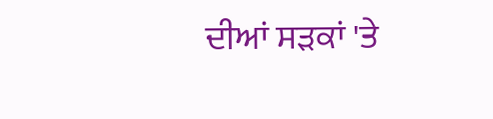ਦੀਆਂ ਸੜਕਾਂ 'ਤੇ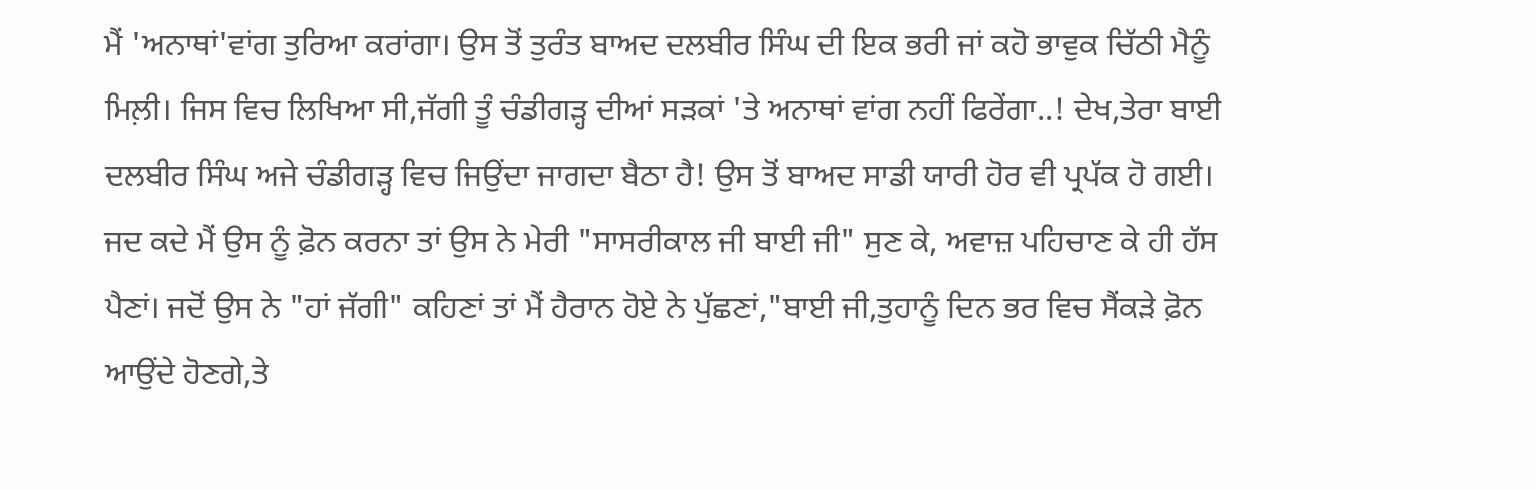ਮੈਂ 'ਅਨਾਥਾਂ'ਵਾਂਗ ਤੁਰਿਆ ਕਰਾਂਗਾ। ਉਸ ਤੋਂ ਤੁਰੰਤ ਬਾਅਦ ਦਲਬੀਰ ਸਿੰਘ ਦੀ ਇਕ ਭਰੀ ਜਾਂ ਕਹੋ ਭਾਵੁਕ ਚਿੱਠੀ ਮੈਨੂੰ ਮਿਲ਼ੀ। ਜਿਸ ਵਿਚ ਲਿਖਿਆ ਸੀ,ਜੱਗੀ ਤੂੰ ਚੰਡੀਗੜ੍ਹ ਦੀਆਂ ਸੜਕਾਂ 'ਤੇ ਅਨਾਥਾਂ ਵਾਂਗ ਨਹੀਂ ਫਿਰੇਂਗਾ..! ਦੇਖ,ਤੇਰਾ ਬਾਈ ਦਲਬੀਰ ਸਿੰਘ ਅਜੇ ਚੰਡੀਗੜ੍ਹ ਵਿਚ ਜਿਉਂਦਾ ਜਾਗਦਾ ਬੈਠਾ ਹੈ! ਉਸ ਤੋਂ ਬਾਅਦ ਸਾਡੀ ਯਾਰੀ ਹੋਰ ਵੀ ਪ੍ਰਪੱਕ ਹੋ ਗਈ। ਜਦ ਕਦੇ ਮੈਂ ਉਸ ਨੂੰ ਫ਼ੋਨ ਕਰਨਾ ਤਾਂ ਉਸ ਨੇ ਮੇਰੀ "ਸਾਸਰੀਕਾਲ ਜੀ ਬਾਈ ਜੀ" ਸੁਣ ਕੇ, ਅਵਾਜ਼ ਪਹਿਚਾਣ ਕੇ ਹੀ ਹੱਸ ਪੈਣਾਂ। ਜਦੋਂ ਉਸ ਨੇ "ਹਾਂ ਜੱਗੀ" ਕਹਿਣਾਂ ਤਾਂ ਮੈਂ ਹੈਰਾਨ ਹੋਏ ਨੇ ਪੁੱਛਣਾਂ,"ਬਾਈ ਜੀ,ਤੁਹਾਨੂੰ ਦਿਨ ਭਰ ਵਿਚ ਸੈਂਕੜੇ ਫ਼ੋਨ ਆਉਂਦੇ ਹੋਣਗੇ,ਤੇ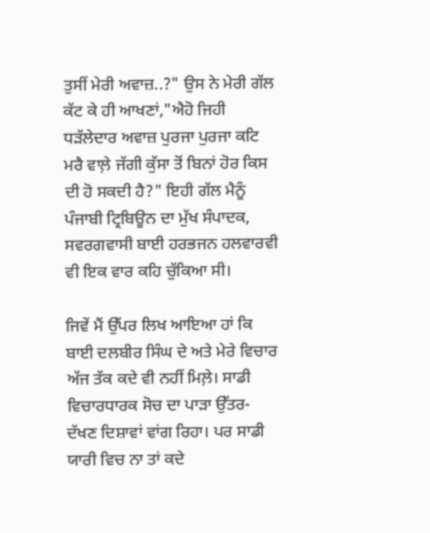ਤੁਸੀਂ ਮੇਰੀ ਅਵਾਜ਼..?" ਉਸ ਨੇ ਮੇਰੀ ਗੱਲ ਕੱਟ ਕੇ ਹੀ ਆਖਣਾਂ,"ਐਹੋ ਜਿਹੀ ਧੜੱਲੇਦਾਰ ਅਵਾਜ਼ ਪੁਰਜਾ ਪੁਰਜਾ ਕਟਿ ਮਰੈ ਵਾਲ਼ੇ ਜੱਗੀ ਕੁੱਸਾ ਤੋਂ ਬਿਨਾਂ ਹੋਰ ਕਿਸ ਦੀ ਹੋ ਸਕਦੀ ਹੈ?" ਇਹੀ ਗੱਲ ਮੈਨੂੰ ਪੰਜਾਬੀ ਟ੍ਰਿਬਿਊਨ ਦਾ ਮੁੱਖ ਸੰਪਾਦਕ, ਸਵਰਗਵਾਸੀ ਬਾਈ ਹਰਭਜਨ ਹਲਵਾਰਵੀ ਵੀ ਇਕ ਵਾਰ ਕਹਿ ਚੁੱਕਿਆ ਸੀ।

ਜਿਵੇਂ ਮੈਂ ਉੱਪਰ ਲਿਖ ਆਇਆ ਹਾਂ ਕਿ ਬਾਈ ਦਲਬੀਰ ਸਿੰਘ ਦੇ ਅਤੇ ਮੇਰੇ ਵਿਚਾਰ ਅੱਜ ਤੱਕ ਕਦੇ ਵੀ ਨਹੀਂ ਮਿਲ਼ੇ। ਸਾਡੀ ਵਿਚਾਰਧਾਰਕ ਸੋਚ ਦਾ ਪਾੜਾ ਉੱਤਰ-ਦੱਖਣ ਦਿਸ਼ਾਵਾਂ ਵਾਂਗ ਰਿਹਾ। ਪਰ ਸਾਡੀ ਯਾਰੀ ਵਿਚ ਨਾ ਤਾਂ ਕਦੇ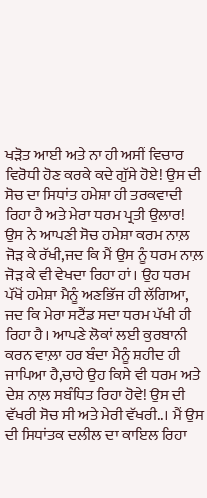ਖੜੋਤ ਆਈ ਅਤੇ ਨਾ ਹੀ ਅਸੀਂ ਵਿਚਾਰ ਵਿਰੋਧੀ ਹੋਣ ਕਰਕੇ ਕਦੇ ਗੁੱਸੇ ਹੋਏ! ਉਸ ਦੀ ਸੋਚ ਦਾ ਸਿਧਾਂਤ ਹਮੇਸ਼ਾ ਹੀ ਤਰਕਵਾਦੀ ਰਿਹਾ ਹੈ ਅਤੇ ਮੇਰਾ ਧਰਮ ਪ੍ਰਤੀ ਉਲਾਰ! ਉਸ ਨੇ ਆਪਣੀ ਸੋਚ ਹਮੇਸ਼ਾ ਕਰਮ ਨਾਲ਼ ਜੋੜ ਕੇ ਰੱਖੀ,ਜਦ ਕਿ ਮੈਂ ਉਸ ਨੂੰ ਧਰਮ ਨਾਲ਼ ਜੋੜ ਕੇ ਵੀ ਵੇਖਦਾ ਰਿਹਾ ਹਾਂ। ਉਹ ਧਰਮ ਪੱਖੋਂ ਹਮੇਸ਼ਾ ਮੈਨੂੰ ਅਣਭਿੱਜ ਹੀ ਲੱਗਿਆ, ਜਦ ਕਿ ਮੇਰਾ ਸਟੈਂਡ ਸਦਾ ਧਰਮ ਪੱਖੀ ਹੀ ਰਿਹਾ ਹੈ। ਆਪਣੇ ਲੋਕਾਂ ਲਈ ਕੁਰਬਾਨੀ ਕਰਨ ਵਾਲ਼ਾ ਹਰ ਬੰਦਾ ਮੈਨੂੰ ਸ਼ਹੀਦ ਹੀ ਜਾਪਿਆ ਹੈ,ਚਾਹੇ ਉਹ ਕਿਸੇ ਵੀ ਧਰਮ ਅਤੇ ਦੇਸ਼ ਨਾਲ਼ ਸਬੰਧਿਤ ਰਿਹਾ ਹੋਵੇ! ਉਸ ਦੀ ਵੱਖਰੀ ਸੋਚ ਸੀ ਅਤੇ ਮੇਰੀ ਵੱਖਰੀ..। ਮੈਂ ਉਸ ਦੀ ਸਿਧਾਂਤਕ ਦਲੀਲ ਦਾ ਕਾਇਲ ਰਿਹਾ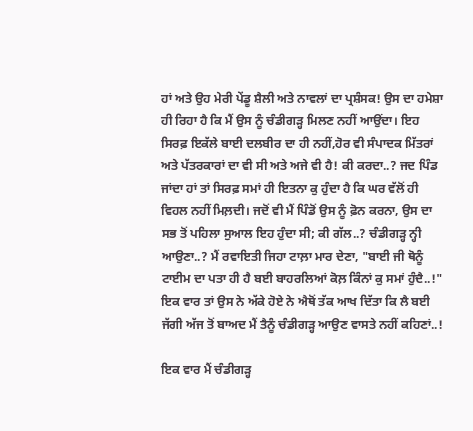ਹਾਂ ਅਤੇ ਉਹ ਮੇਰੀ ਪੇਂਡੂ ਸ਼ੈਲੀ ਅਤੇ ਨਾਵਲਾਂ ਦਾ ਪ੍ਰਸ਼ੰਸਕ! ਉਸ ਦਾ ਹਮੇਸ਼ਾ ਹੀ ਰਿਹਾ ਹੈ ਕਿ ਮੈਂ ਉਸ ਨੂੰ ਚੰਡੀਗੜ੍ਹ ਮਿਲਣ ਨਹੀਂ ਆਉਂਦਾ। ਇਹ ਸਿਰਫ਼ ਇਕੱਲੇ ਬਾਈ ਦਲਬੀਰ ਦਾ ਹੀ ਨਹੀਂ,ਹੋਰ ਵੀ ਸੰਪਾਦਕ ਮਿੱਤਰਾਂ ਅਤੇ ਪੱਤਰਕਾਰਾਂ ਦਾ ਵੀ ਸੀ ਅਤੇ ਅਜੇ ਵੀ ਹੈ! ਕੀ ਕਰਦਾ..? ਜਦ ਪਿੰਡ ਜਾਂਦਾ ਹਾਂ ਤਾਂ ਸਿਰਫ਼ ਸਮਾਂ ਹੀ ਇਤਨਾ ਕੁ ਹੁੰਦਾ ਹੈ ਕਿ ਘਰ ਵੱਲੋਂ ਹੀ ਵਿਹਲ ਨਹੀਂ ਮਿਲ਼ਦੀ। ਜਦੋਂ ਵੀ ਮੈਂ ਪਿੰਡੋਂ ਉਸ ਨੂੰ ਫ਼ੋਨ ਕਰਨਾ, ਉਸ ਦਾ ਸਭ ਤੋਂ ਪਹਿਲਾ ਸੁਆਲ ਇਹ ਹੁੰਦਾ ਸੀ; ਕੀ ਗੱਲ..? ਚੰਡੀਗੜ੍ਹ ਨ੍ਹੀ ਆਉਣਾ..? ਮੈਂ ਰਵਾਇਤੀ ਜਿਹਾ ਟਾਲ਼ਾ ਮਾਰ ਦੇਣਾ, "ਬਾਈ ਜੀ ਥੋਨੂੰ ਟਾਈਮ ਦਾ ਪਤਾ ਹੀ ਹੈ ਬਈ ਬਾਹਰਲਿਆਂ ਕੋਲ਼ ਕਿੰਨਾਂ ਕੁ ਸਮਾਂ ਹੁੰਦੈ..!" ਇਕ ਵਾਰ ਤਾਂ ਉਸ ਨੇ ਅੱਕੇ ਹੋਏ ਨੇ ਐਥੋਂ ਤੱਕ ਆਖ ਦਿੱਤਾ ਕਿ ਲੈ ਬਈ ਜੱਗੀ ਅੱਜ ਤੋਂ ਬਾਅਦ ਮੈਂ ਤੈਨੂੰ ਚੰਡੀਗੜ੍ਹ ਆਉਣ ਵਾਸਤੇ ਨਹੀਂ ਕਹਿਣਾਂ..!

ਇਕ ਵਾਰ ਮੈਂ ਚੰਡੀਗੜ੍ਹ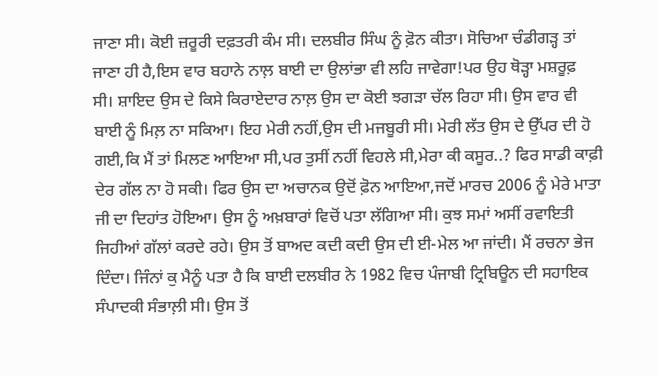ਜਾਣਾ ਸੀ। ਕੋਈ ਜ਼ਰੂਰੀ ਦਫ਼ਤਰੀ ਕੰਮ ਸੀ। ਦਲਬੀਰ ਸਿੰਘ ਨੂੰ ਫ਼ੋਨ ਕੀਤਾ। ਸੋਚਿਆ ਚੰਡੀਗੜ੍ਹ ਤਾਂ ਜਾਣਾ ਹੀ ਹੈ,ਇਸ ਵਾਰ ਬਹਾਨੇ ਨਾਲ਼ ਬਾਈ ਦਾ ਉਲਾਂਭਾ ਵੀ ਲਹਿ ਜਾਵੇਗਾ!ਪਰ ਉਹ ਥੋੜ੍ਹਾ ਮਸ਼ਰੂਫ਼ ਸੀ। ਸ਼ਾਇਦ ਉਸ ਦੇ ਕਿਸੇ ਕਿਰਾਏਦਾਰ ਨਾਲ਼ ਉਸ ਦਾ ਕੋਈ ਝਗੜਾ ਚੱਲ ਰਿਹਾ ਸੀ। ਉਸ ਵਾਰ ਵੀ ਬਾਈ ਨੂੰ ਮਿਲ਼ ਨਾ ਸਕਿਆ। ਇਹ ਮੇਰੀ ਨਹੀਂ,ਉਸ ਦੀ ਮਜਬੂਰੀ ਸੀ। ਮੇਰੀ ਲੱਤ ਉਸ ਦੇ ਉੱਪਰ ਦੀ ਹੋ ਗਈ,ਕਿ ਮੈਂ ਤਾਂ ਮਿਲਣ ਆਇਆ ਸੀ,ਪਰ ਤੁਸੀਂ ਨਹੀਂ ਵਿਹਲੇ ਸੀ,ਮੇਰਾ ਕੀ ਕਸੂਰ..? ਫਿਰ ਸਾਡੀ ਕਾਫ਼ੀ ਦੇਰ ਗੱਲ ਨਾ ਹੋ ਸਕੀ। ਫਿਰ ਉਸ ਦਾ ਅਚਾਨਕ ਉਦੋਂ ਫ਼ੋਨ ਆਇਆ,ਜਦੋਂ ਮਾਰਚ 2006 ਨੂੰ ਮੇਰੇ ਮਾਤਾ ਜੀ ਦਾ ਦਿਹਾਂਤ ਹੋਇਆ। ਉਸ ਨੂੰ ਅਖ਼ਬਾਰਾਂ ਵਿਚੋਂ ਪਤਾ ਲੱਗਿਆ ਸੀ। ਕੁਝ ਸਮਾਂ ਅਸੀਂ ਰਵਾਇਤੀ ਜਿਹੀਆਂ ਗੱਲਾਂ ਕਰਦੇ ਰਹੇ। ਉਸ ਤੋਂ ਬਾਅਦ ਕਦੀ ਕਦੀ ਉਸ ਦੀ ਈ-ਮੇਲ ਆ ਜਾਂਦੀ। ਮੈਂ ਰਚਨਾ ਭੇਜ ਦਿੰਦਾ। ਜਿੰਨਾਂ ਕੁ ਮੈਨੂੰ ਪਤਾ ਹੈ ਕਿ ਬਾਈ ਦਲਬੀਰ ਨੇ 1982 ਵਿਚ ਪੰਜਾਬੀ ਟ੍ਰਿਬਿਊਨ ਦੀ ਸਹਾਇਕ ਸੰਪਾਦਕੀ ਸੰਭਾਲ਼ੀ ਸੀ। ਉਸ ਤੋਂ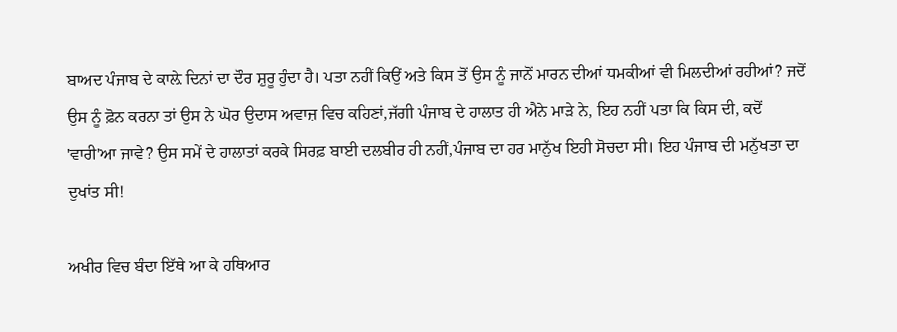ਬਾਅਦ ਪੰਜਾਬ ਦੇ ਕਾਲ਼ੇ ਦਿਨਾਂ ਦਾ ਦੌਰ ਸ਼ੁਰੂ ਹੁੰਦਾ ਹੈ। ਪਤਾ ਨਹੀਂ ਕਿਉਂ ਅਤੇ ਕਿਸ ਤੋਂ ਉਸ ਨੂੰ ਜਾਨੋਂ ਮਾਰਨ ਦੀਆਂ ਧਮਕੀਆਂ ਵੀ ਮਿਲਦੀਆਂ ਰਹੀਆਂ? ਜਦੋਂ ਉਸ ਨੂੰ ਫ਼ੋਨ ਕਰਨਾ ਤਾਂ ਉਸ ਨੇ ਘੋਰ ਉਦਾਸ ਅਵਾਜ਼ ਵਿਚ ਕਹਿਣਾਂ,ਜੱਗੀ ਪੰਜਾਬ ਦੇ ਹਾਲਾਤ ਹੀ ਐਨੇ ਮਾੜੇ ਨੇ, ਇਹ ਨਹੀਂ ਪਤਾ ਕਿ ਕਿਸ ਦੀ, ਕਦੋਂ 'ਵਾਰੀ'ਆ ਜਾਵੇ? ਉਸ ਸਮੇਂ ਦੇ ਹਾਲਾਤਾਂ ਕਰਕੇ ਸਿਰਫ਼ ਬਾਈ ਦਲਬੀਰ ਹੀ ਨਹੀਂ,ਪੰਜਾਬ ਦਾ ਹਰ ਮਾਨੁੱਖ ਇਹੀ ਸੋਚਦਾ ਸੀ। ਇਹ ਪੰਜਾਬ ਦੀ ਮਨੁੱਖਤਾ ਦਾ ਦੁਖਾਂਤ ਸੀ!

ਅਖੀਰ ਵਿਚ ਬੰਦਾ ਇੱਥੇ ਆ ਕੇ ਹਥਿਆਰ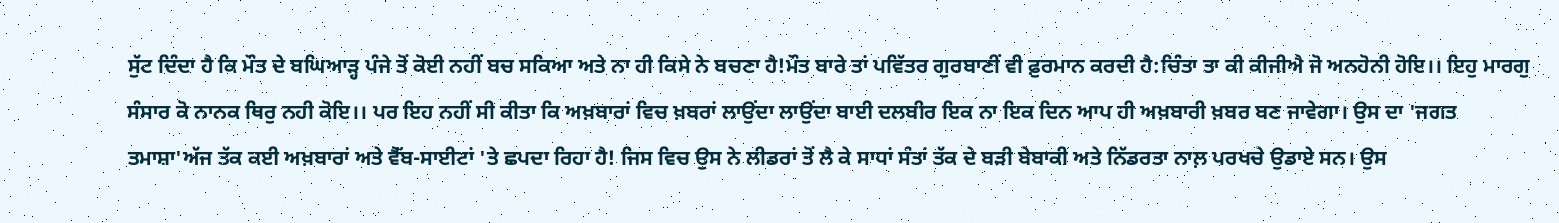ਸੁੱਟ ਦਿੰਦਾ ਹੈ ਕਿ ਮੌਤ ਦੇ ਬਘਿਆੜ੍ਹ ਪੰਜੇ ਤੋਂ ਕੋਈ ਨਹੀਂ ਬਚ ਸਕਿਆ ਅਤੇ ਨਾ ਹੀ ਕਿਸੇ ਨੇ ਬਚਣਾ ਹੈ!ਮੌਤ ਬਾਰੇ ਤਾਂ ਪਵਿੱਤਰ ਗੁਰਬਾਣੀਂ ਵੀ ਫ਼ੁਰਮਾਨ ਕਰਦੀ ਹੈ:ਚਿੰਤਾ ਤਾ ਕੀ ਕੀਜੀਐ ਜੋ ਅਨਹੋਨੀ ਹੋਇ।। ਇਹੁ ਮਾਰਗੁ ਸੰਸਾਰ ਕੋ ਨਾਨਕ ਥਿਰੁ ਨਹੀ ਕੋਇ।। ਪਰ ਇਹ ਨਹੀਂ ਸੀ ਕੀਤਾ ਕਿ ਅਖ਼ਬਾਰਾਂ ਵਿਚ ਖ਼ਬਰਾਂ ਲਾਉਂਦਾ ਲਾਉਂਦਾ ਬਾਈ ਦਲਬੀਰ ਇਕ ਨਾ ਇਕ ਦਿਨ ਆਪ ਹੀ ਅਖ਼ਬਾਰੀ ਖ਼ਬਰ ਬਣ ਜਾਵੇਗਾ। ਉਸ ਦਾ 'ਜਗਤ ਤਮਾਸ਼ਾ'ਅੱਜ ਤੱਕ ਕਈ ਅਖ਼ਬਾਰਾਂ ਅਤੇ ਵੈੱਬ-ਸਾਈਟਾਂ 'ਤੇ ਛਪਦਾ ਰਿਹਾ ਹੈ! ਜਿਸ ਵਿਚ ਉਸ ਨੇ ਲੀਡਰਾਂ ਤੋਂ ਲੈ ਕੇ ਸਾਧਾਂ ਸੰਤਾਂ ਤੱਕ ਦੇ ਬੜੀ ਬੇਬਾਕੀ ਅਤੇ ਨਿੱਡਰਤਾ ਨਾਲ਼ ਪਰਖਚੇ ਉਡਾਏ ਸਨ। ਉਸ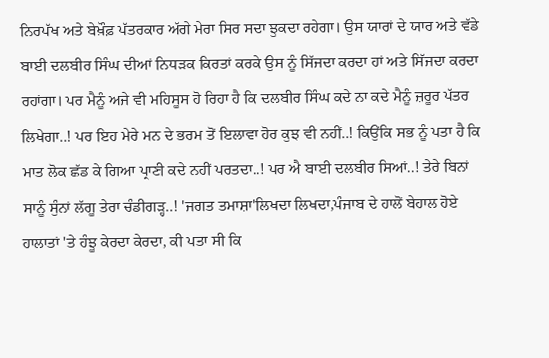ਨਿਰਪੱਖ ਅਤੇ ਬੇਖ਼ੌਫ਼ ਪੱਤਰਕਾਰ ਅੱਗੇ ਮੇਰਾ ਸਿਰ ਸਦਾ ਝੁਕਦਾ ਰਹੇਗਾ। ਉਸ ਯਾਰਾਂ ਦੇ ਯਾਰ ਅਤੇ ਵੱਡੇ ਬਾਈ ਦਲਬੀਰ ਸਿੰਘ ਦੀਆਂ ਨਿਧੜਕ ਕਿਰਤਾਂ ਕਰਕੇ ਉਸ ਨੂੰ ਸਿੱਜਦਾ ਕਰਦਾ ਹਾਂ ਅਤੇ ਸਿੱਜਦਾ ਕਰਦਾ ਰਹਾਂਗਾ। ਪਰ ਮੈਨੂੰ ਅਜੇ ਵੀ ਮਹਿਸੂਸ ਹੋ ਰਿਹਾ ਹੈ ਕਿ ਦਲਬੀਰ ਸਿੰਘ ਕਦੇ ਨਾ ਕਦੇ ਮੈਨੂੰ ਜ਼ਰੂਰ ਪੱਤਰ ਲਿਖੇਗਾ..! ਪਰ ਇਹ ਮੇਰੇ ਮਨ ਦੇ ਭਰਮ ਤੋਂ ਇਲਾਵਾ ਹੋਰ ਕੁਝ ਵੀ ਨਹੀਂ..! ਕਿਉਂਕਿ ਸਭ ਨੂੰ ਪਤਾ ਹੈ ਕਿ ਮਾਤ ਲੋਕ ਛੱਡ ਕੇ ਗਿਆ ਪ੍ਰਾਣੀ ਕਦੇ ਨਹੀਂ ਪਰਤਦਾ..! ਪਰ ਐ ਬਾਈ ਦਲਬੀਰ ਸਿਆਂ..! ਤੇਰੇ ਬਿਨਾਂ ਸਾਨੂੰ ਸੁੰਨਾਂ ਲੱਗੂ ਤੇਰਾ ਚੰਡੀਗੜ੍ਹ..! 'ਜਗਤ ਤਮਾਸ਼ਾ'ਲਿਖਦਾ ਲਿਖਦਾ,ਪੰਜਾਬ ਦੇ ਹਾਲੋਂ ਬੇਹਾਲ ਹੋਏ ਹਾਲਾਤਾਂ 'ਤੇ ਹੰਝੂ ਕੇਰਦਾ ਕੇਰਦਾ, ਕੀ ਪਤਾ ਸੀ ਕਿ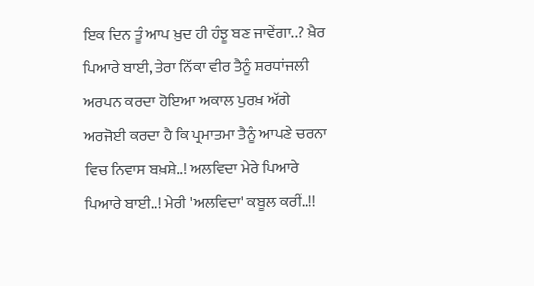ਇਕ ਦਿਨ ਤੂੰ ਆਪ ਖ਼ੁਦ ਹੀ ਹੰਝੂ ਬਣ ਜਾਵੇਂਗਾ..? ਖ਼ੈਰ ਪਿਆਰੇ ਬਾਈ, ਤੇਰਾ ਨਿੱਕਾ ਵੀਰ ਤੈਨੂੰ ਸ਼ਰਧਾਂਜਲੀ ਅਰਪਨ ਕਰਦਾ ਹੋਇਆ ਅਕਾਲ ਪੁਰਖ਼ ਅੱਗੇ ਅਰਜੋਈ ਕਰਦਾ ਹੈ ਕਿ ਪ੍ਰਮਾਤਮਾ ਤੈਨੂੰ ਆਪਣੇ ਚਰਨਾ ਵਿਚ ਨਿਵਾਸ ਬਖ਼ਸ਼ੇ..! ਅਲਵਿਦਾ ਮੇਰੇ ਪਿਆਰੇ ਪਿਆਰੇ ਬਾਈ..! ਮੇਰੀ 'ਅਲਵਿਦਾ' ਕਬੂਲ ਕਰੀਂ..!!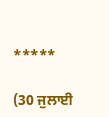*****

(30 ਜੁਲਾਈ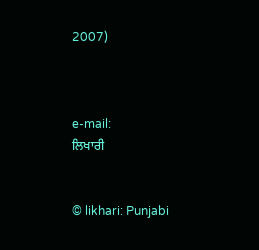2007)



e-mail:
ਲਿਖਾਰੀ


© likhari: Punjabi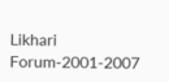Likhari Forum-2001-2007